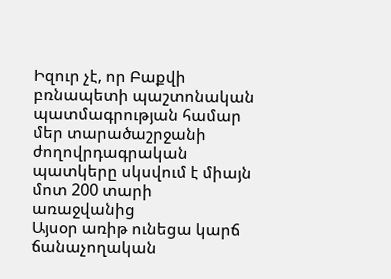Իզուր չէ, որ Բաքվի բռնապետի պաշտոնական պատմագրության համար մեր տարածաշրջանի ժողովրդագրական պատկերը սկսվում է միայն մոտ 200 տարի առաջվանից
Այսօր առիթ ունեցա կարճ ճանաչողական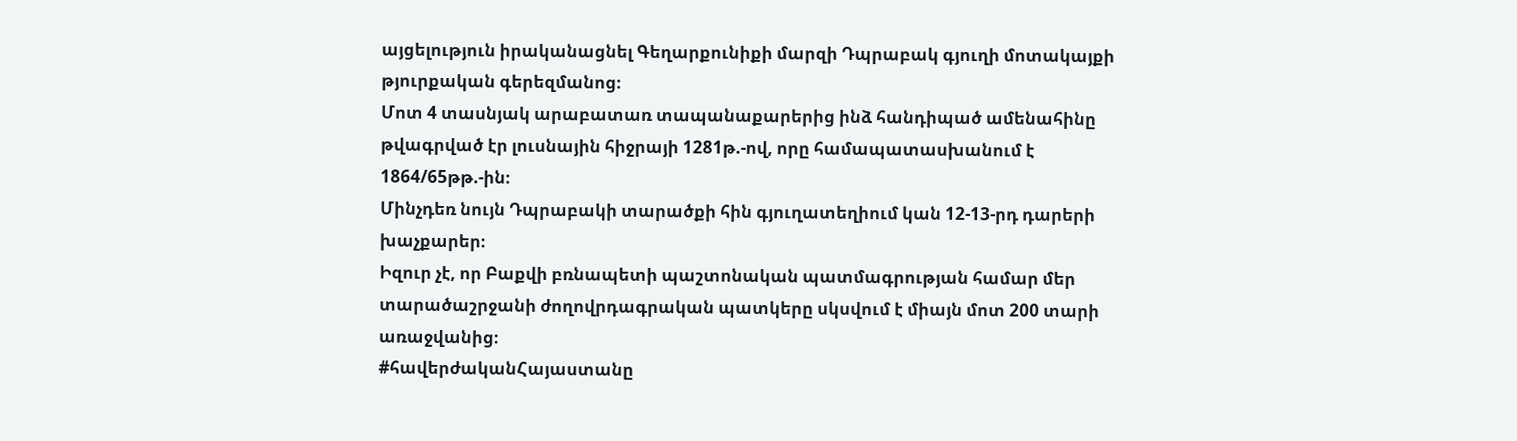այցելություն իրականացնել Գեղարքունիքի մարզի Դպրաբակ գյուղի մոտակայքի թյուրքական գերեզմանոց։
Մոտ 4 տասնյակ արաբատառ տապանաքարերից ինձ հանդիպած ամենահինը թվագրված էր լուսնային հիջրայի 1281թ.-ով, որը համապատասխանում է 1864/65թթ.-ին։
Մինչդեռ նույն Դպրաբակի տարածքի հին գյուղատեղիում կան 12-13-րդ դարերի խաչքարեր։
Իզուր չէ, որ Բաքվի բռնապետի պաշտոնական պատմագրության համար մեր տարածաշրջանի ժողովրդագրական պատկերը սկսվում է միայն մոտ 200 տարի առաջվանից։
#հավերժականՀայաստանը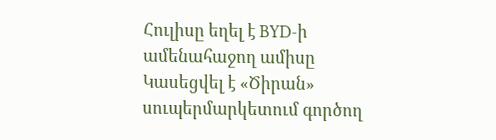Հուլիսը եղել է BYD-ի ամենահաջող ամիսը
Կասեցվել է «Ծիրան» սուպերմարկետում գործող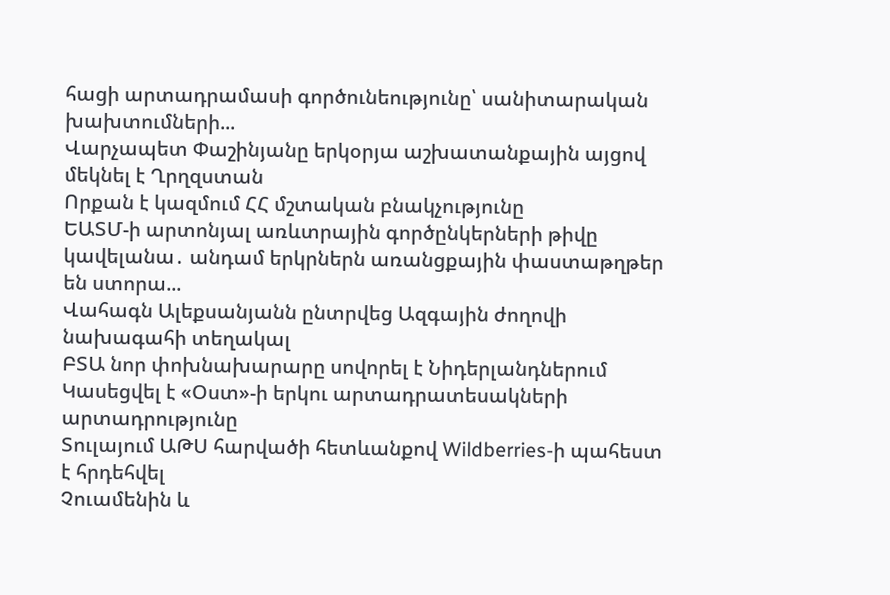հացի արտադրամասի գործունեությունը՝ սանիտարական խախտումների...
Վարչապետ Փաշինյանը երկօրյա աշխատանքային այցով մեկնել է Ղրղզստան
Որքան է կազմում ՀՀ մշտական բնակչությունը
ԵԱՏՄ-ի արտոնյալ առևտրային գործընկերների թիվը կավելանա․ անդամ երկրներն առանցքային փաստաթղթեր են ստորա...
Վահագն Ալեքսանյանն ընտրվեց Ազգային ժողովի նախագահի տեղակալ
ԲՏԱ նոր փոխնախարարը սովորել է Նիդերլանդներում
Կասեցվել է «Օստ»-ի երկու արտադրատեսակների արտադրությունը
Տուլայում ԱԹՍ հարվածի հետևանքով Wildberries-ի պահեստ է հրդեհվել
Չուամենին և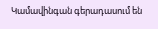Կամավինգան գերադասում են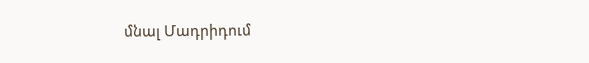մնալ Մադրիդում